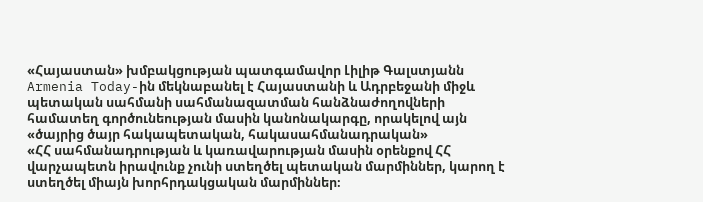«Հայաստան» խմբակցության պատգամավոր Լիլիթ Գալստյանն Armenia Today-ին մեկնաբանել է Հայաստանի և Ադրբեջանի միջև պետական սահմանի սահմանազատման հանձնաժողովների համատեղ գործունեության մասին կանոնակարգը, որակելով այն «ծայրից ծայր հակապետական, հակասահմանադրական»
«ՀՀ սահմանադրության և կառավարության մասին օրենքով ՀՀ վարչապետն իրավունք չունի ստեղծել պետական մարմիններ, կարող է ստեղծել միայն խորհրդակցական մարմիններ։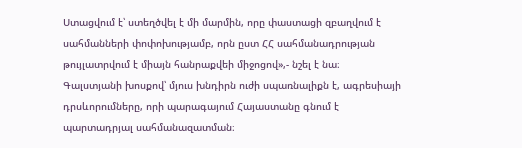Ստացվում է՝ ստեղծվել է մի մարմին, որը փաստացի զբաղվում է սահմանների փոփոխությամբ, որն ըստ ՀՀ սահմանադրության թույլատրվում է միայն հանրաքվեի միջոցով»,- նշել է նա։
Գալստյանի խոսքով՝ մյուս խնդիրն ուժի սպառնալիքն է, ագրեսիայի դրսևորումները, որի պարագայում Հայաստանը գնում է պարտադրյալ սահմանազատման։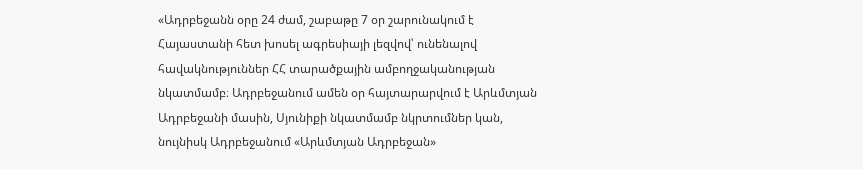«Ադրբեջանն օրը 24 ժամ, շաբաթը 7 օր շարունակում է Հայաստանի հետ խոսել ագրեսիայի լեզվով՝ ունենալով հավակնություններ ՀՀ տարածքային ամբողջականության նկատմամբ։ Ադրբեջանում ամեն օր հայտարարվում է Արևմտյան Ադրբեջանի մասին, Սյունիքի նկատմամբ նկրտումներ կան, նույնիսկ Ադրբեջանում «Արևմտյան Ադրբեջան»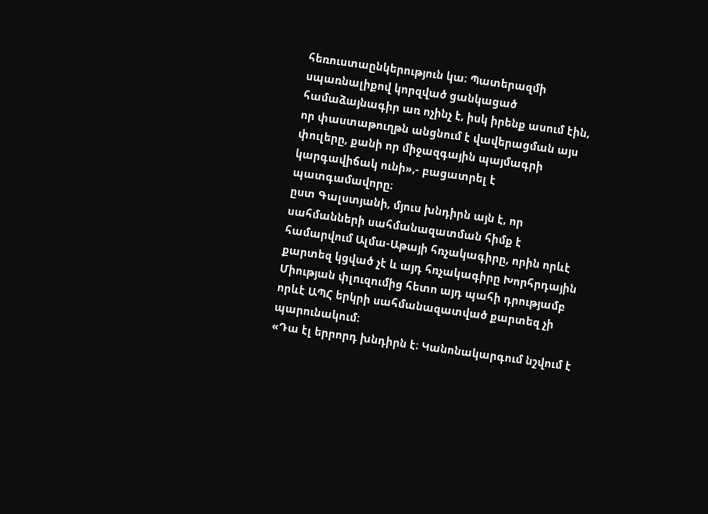հեռուստաընկերություն կա։ Պատերազմի սպառնալիքով կորզված ցանկացած համաձայնագիր առ ոչինչ է, իսկ իրենք ասում էին, որ փաստաթուղթն անցնում է վավերացման այս փուլերը, քանի որ միջազգային պայմագրի կարգավիճակ ունի»,- բացատրել է պատգամավորը։
ըստ Գալստյանի, մյուս խնդիրն այն է, որ սահմանների սահմանազատման հիմք է համարվում Ալմա-Աթայի հռչակագիրը, որին որևէ քարտեզ կցված չէ և այդ հռչակագիրը Խորհրդային Միության փլուզումից հետո այդ պահի դրությամբ որևէ ԱՊՀ երկրի սահմանազատված քարտեզ չի պարունակում։
«Դա էլ երրորդ խնդիրն է։ Կանոնակարգում նշվում է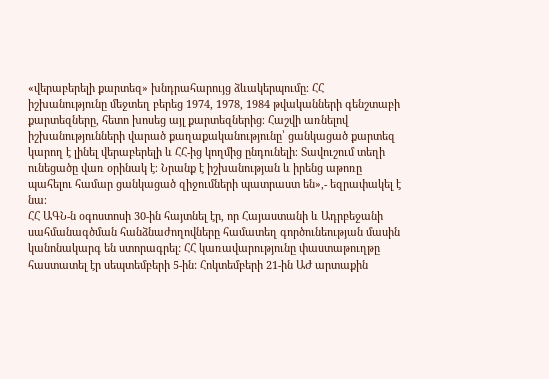«վերաբերելի քարտեզ» խնդրահարույց ձևակերպումը։ ՀՀ իշխանությունը մեջտեղ բերեց 1974, 1978, 1984 թվականների գենշտաբի քարտեզները, հետո խոսեց այլ քարտեզներից։ Հաշվի առնելով իշխանությունների վարած քաղաքականությունը՝ ցանկացած քարտեզ կարող է լինել վերաբերելի և ՀՀ-ից կողմից ընդունելի։ Տավուշում տեղի ունեցածը վառ օրինակ է։ Նրանք է իշխանության և իրենց աթոռը պահելու համար ցանկացած զիջումների պատրաստ են»,- եզրափակել է նա։
ՀՀ ԱԳՆ-ն օգոստոսի 30-ին հայտնել էր, որ Հայաստանի և Ադրբեջանի սահմանագծման հանձնաժողովները համատեղ գործունեության մասին կանոնակարգ են ստորագրել: ՀՀ կառավարությունը փաստաթուղթը հաստատել էր սեպտեմբերի 5-ին: Հոկտեմբերի 21-ին ԱԺ արտաքին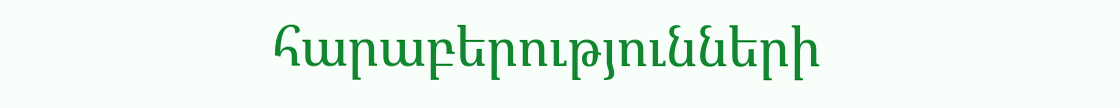հարաբերությունների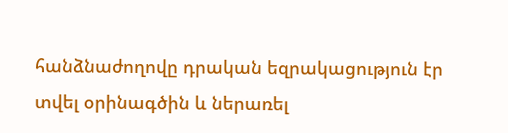հանձնաժողովը դրական եզրակացություն էր տվել օրինագծին և ներառել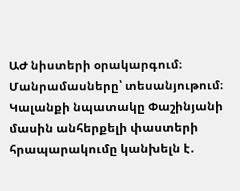ԱԺ նիստերի օրակարգում։
Մանրամասները՝ տեսանյութում։
Կալանքի նպատակը Փաշինյանի մասին անհերքելի փաստերի հրապարակումը կանխելն է․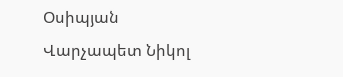Օսիպյան
Վարչապետ Նիկոլ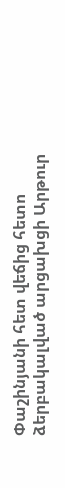Փաշինյանի հետ վեճից հետո ձերբակալված արցախցի Արթուր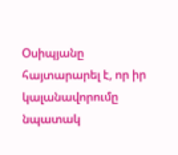Օսիպյանը հայտարարել է, որ իր կալանավորումը նպատակ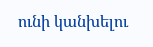ունի կանխելու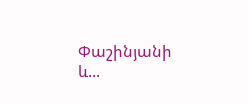Փաշինյանի և...